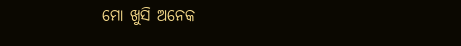ମୋ ଖୁସି ଅନେକ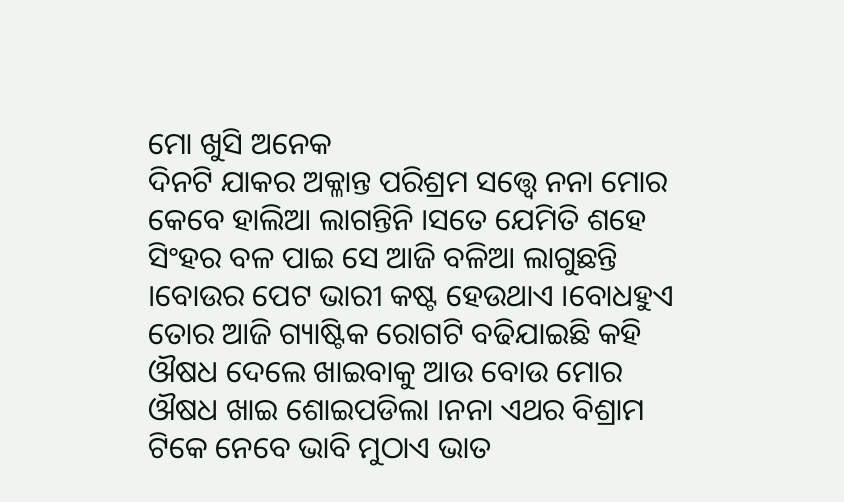ମୋ ଖୁସି ଅନେକ
ଦିନଟି ଯାକର ଅକ୍ଳାନ୍ତ ପରିଶ୍ରମ ସତ୍ତ୍ବେ ନନା ମୋର କେବେ ହାଲିଆ ଲାଗନ୍ତିନି ।ସତେ ଯେମିତି ଶହେ ସିଂହର ବଳ ପାଇ ସେ ଆଜି ବଳିଆ ଲାଗୁଛନ୍ତି ।ବୋଉର ପେଟ ଭାରୀ କଷ୍ଟ ହେଉଥାଏ ।ବୋଧହୁଏ ତୋର ଆଜି ଗ୍ୟାଷ୍ଟିକ ରୋଗଟି ବଢିଯାଇଛି କହି ଔଷଧ ଦେଲେ ଖାଇବାକୁ ଆଉ ବୋଉ ମୋର ଔଷଧ ଖାଇ ଶୋଇପଡିଲା ।ନନା ଏଥର ବିଶ୍ରାମ ଟିକେ ନେବେ ଭାବି ମୁଠାଏ ଭାତ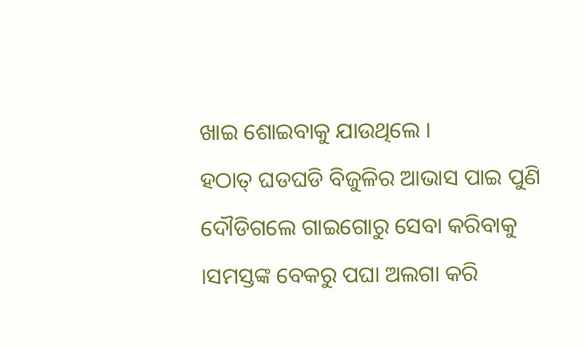ଖାଇ ଶୋଇବାକୁ ଯାଉଥିଲେ ।
ହଠାତ୍ ଘଡଘଡି ବିଜୁଳିର ଆଭାସ ପାଇ ପୁଣି ଦୌଡିଗଲେ ଗାଇଗୋରୁ ସେବା କରିବାକୁ ।ସମସ୍ତଙ୍କ ବେକରୁ ପଘା ଅଲଗା କରି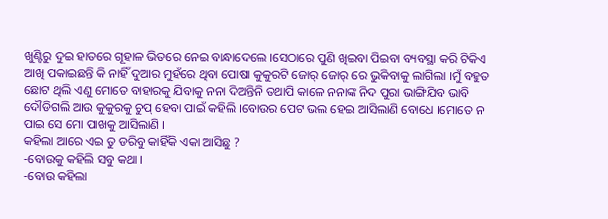ଖୁଣ୍ଟିରୁ ଦୁଇ ହାତରେ ଗୂହାଳ ଭିତରେ ନେଇ ବାନ୍ଧାଦେଲେ ।ସେଠାରେ ପୁଣି ଖିଇବା ପିଇବା ବ୍ୟବସ୍ଥା କରି ଟିକିଏ ଆଖି ପକାଇଛନ୍ତି କି ନାହିଁ ଦୁଆର ମୁହଁରେ ଥିବା ପୋଷା କୁକୁରଟି ଜୋର୍ ଜୋର୍ ରେ ଭୁକିବାକୁ ଲାଗିଲା ।ମୁଁ ବହୁତ ଛୋଟ ଥିଲି ଏଣୁ ମୋତେ ବାହାରକୁ ଯିବାକୁ ନନା ଦିଅନ୍ତିନି ତଥାପି କାଳେ ନନାଙ୍କ ନିଦ ପୁରା ଭାଙ୍ଗିଯିବ ଭାବି ଦୌଡିଗଲି ଆଉ କୁକୁରକୁ ଚୁପ୍ ହେବା ପାଇଁ କହିଲି ।ବୋଉର ପେଟ ଭଲ ହେଇ ଆସିଲାଣି ବୋଧେ ।ମୋତେ ନ ପାଇ ସେ ମୋ ପାଖକୁ ଆସିଲାଣି ।
କହିଲା ଆରେ ଏଇ ତୁ ଡରିବୁ କାହିଁକି ଏକା ଆସିଛୁ ?
-ବୋଉକୁ କହିଲି ସବୁ କଥା ।
-ବୋଉ କହିଲା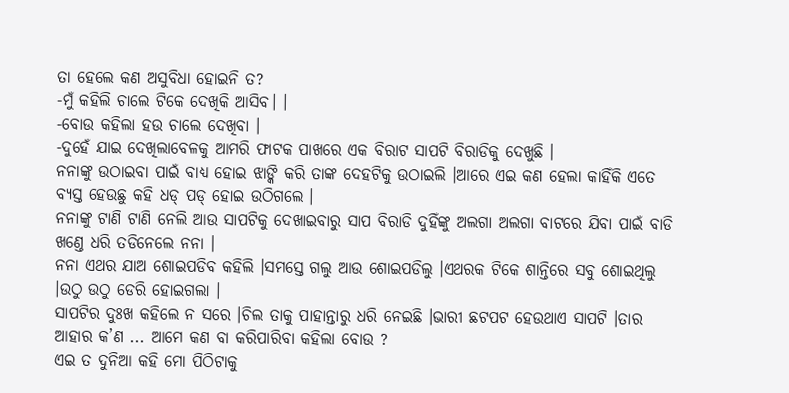ତା ହେଲେ କଣ ଅସୁବିଧା ହୋଇନି ତ?
-ମୁଁ କହିଲି ଚାଲେ ଟିକେ ଦେଖିକି ଆସିବ। ।
-ବୋଉ କହିଲା ହଉ ଚାଲେ ଦେଖିବା ।
-ଦୁହେଁ ଯାଇ ଦେଖିଲାବେଳକୁ ଆମରି ଫାଟକ ପାଖରେ ଏକ ବିରାଟ ସାପଟି ବିରାଡିକୁ ଦେଖୁଛି ।
ନନାଙ୍କୁ ଉଠାଇବା ପାଇଁ ବାଧ୍ୟ ହୋଇ ଝାଙ୍କି କରି ତାଙ୍କ ଦେହଟିକୁ ଉଠାଇଲି ।ଆରେ ଏଇ କଣ ହେଲା କାହିଁକି ଏତେ ବ୍ୟସ୍ତ ହେଉଛୁ କହି ଧଡ୍ ପଡ୍ ହୋଇ ଉଠିଗଲେ ।
ନନାଙ୍କୁ ଟାଣି ଟାଣି ନେଲି ଆଉ ସାପଟିକୁ ଦେଖାଇବାରୁ ସାପ ବିରାଡି ଦୁହିଁଙ୍କୁ ଅଲଗା ଅଲଗା ବାଟରେ ଯିବା ପାଇଁ ବାଡି ଖଣ୍ତେ ଧରି ତଡିନେଲେ ନନା ।
ନନା ଏଥର ଯାଅ ଶୋଇପଡିବ କହିଲି ।ସମସ୍ତେ ଗଲୁ ଆଉ ଶୋଇପଡିଲୁ ।ଏଥରକ ଟିକେ ଶାନ୍ତିରେ ସବୁ ଶୋଇଥିଲୁ ।ଉଠୁ ଉଠୁ ଡେରି ହୋଇଗଲା ।
ସାପଟିର ଦୁଃଖ କହିଲେ ନ ସରେ ।ଚିଲ ତାକୁ ପାହାନ୍ତାରୁ ଧରି ନେଇଛି ।ଭାରୀ ଛଟପଟ ହେଉଥାଏ ସାପଟି ।ତାର ଆହାର କ’ଣ ... ଆମେ କଣ ବା କରିପାରିବା କହିଲା ବୋଉ ?
ଏଇ ତ ଦୁନିଆ କହି ମୋ ପିଠିଟାକୁ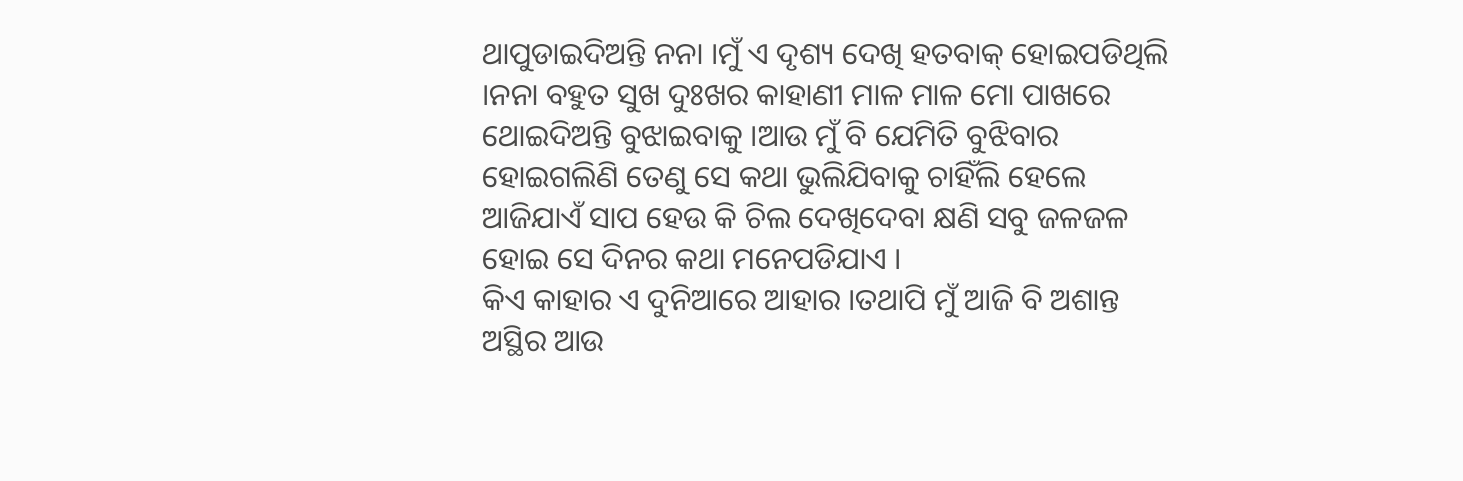ଥାପୁଡାଇଦିଅନ୍ତି ନନା ।ମୁଁ ଏ ଦୃଶ୍ୟ ଦେଖି ହତବାକ୍ ହୋଇପଡିଥିଲି ।ନନା ବହୁତ ସୁଖ ଦୁଃଖର କାହାଣୀ ମାଳ ମାଳ ମୋ ପାଖରେ ଥୋଇଦିଅନ୍ତି ବୁଝାଇବାକୁ ।ଆଉ ମୁଁ ବି ଯେମିତି ବୁଝିବାର ହୋଇଗଲିଣି ତେଣୁ ସେ କଥା ଭୁଲିଯିବାକୁ ଚାହିଁଲି ହେଲେ ଆଜିଯାଏଁ ସାପ ହେଉ କି ଚିଲ ଦେଖିଦେବା କ୍ଷଣି ସବୁ ଜଳଜଳ ହୋଇ ସେ ଦିନର କଥା ମନେପଡିଯାଏ ।
କିଏ କାହାର ଏ ଦୁନିଆରେ ଆହାର ।ତଥାପି ମୁଁ ଆଜି ବି ଅଶାନ୍ତ ଅସ୍ଥିର ଆଉ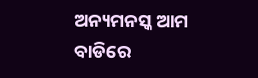ଅନ୍ୟମନସ୍କ ଆମ ବାଡିରେ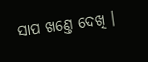ସାପ ଖଣ୍ତେ ଦେଖି ।